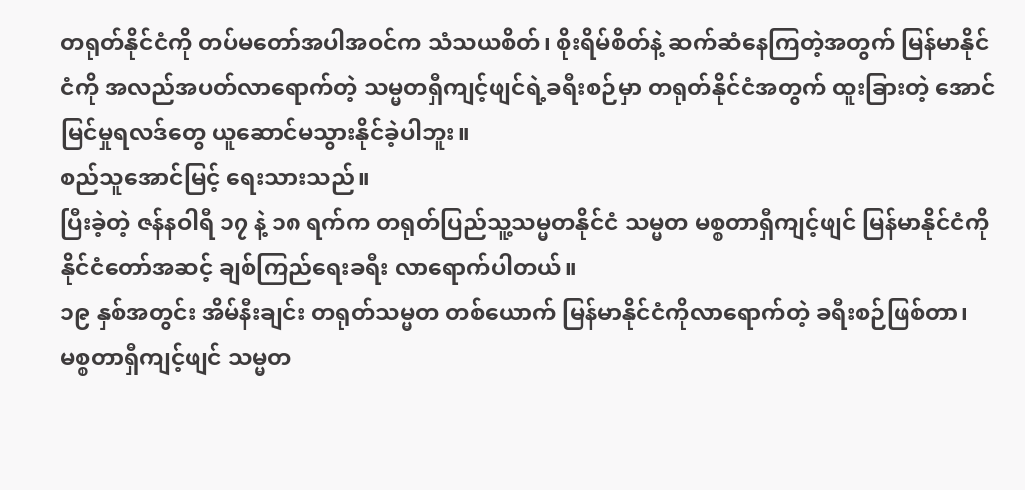တရုတ်နိုင်ငံကို တပ်မတော်အပါအဝင်က သံသယစိတ်၊ စိုးရိမ်စိတ်နဲ့ ဆက်ဆံနေကြတဲ့အတွက် မြန်မာနိုင်ငံကို အလည်အပတ်လာရောက်တဲ့ သမ္မတရှီကျင့်ဖျင်ရဲ့ခရီးစဉ်မှာ တရုတ်နိုင်ငံအတွက် ထူးခြားတဲ့ အောင်မြင်မှုရလဒ်တွေ ယူဆောင်မသွားနိုင်ခဲ့ပါဘူး။
စည်သူအောင်မြင့် ရေးသားသည်။
ပြီးခဲ့တဲ့ ဇန်နဝါရီ ၁၇ နဲ့ ၁၈ ရက်က တရုတ်ပြည်သူ့သမ္မတနိုင်ငံ သမ္မတ မစ္စတာရှီကျင့်ဖျင် မြန်မာနိုင်ငံကို နိုင်ငံတော်အဆင့် ချစ်ကြည်ရေးခရီး လာရောက်ပါတယ်။
၁၉ နှစ်အတွင်း အိမ်နီးချင်း တရုတ်သမ္မတ တစ်ယောက် မြန်မာနိုင်ငံကိုလာရောက်တဲ့ ခရီးစဉ်ဖြစ်တာ၊ မစ္စတာရှီကျင့်ဖျင် သမ္မတ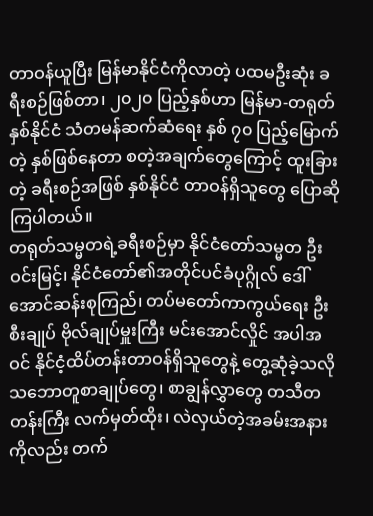တာဝန်ယူပြီး မြန်မာနိုင်ငံကိုလာတဲ့ ပထမဦးဆုံး ခရီးစဉ်ဖြစ်တာ၊ ၂၀၂၀ ပြည့်နှစ်ဟာ မြန်မာ-တရုတ် နှစ်နိုင်ငံ သံတမန်ဆက်ဆံရေး နှစ် ၇၀ ပြည့်မြောက်တဲ့ နှစ်ဖြစ်နေတာ စတဲ့အချက်တွေကြောင့် ထူးခြားတဲ့ ခရီးစဉ်အဖြစ် နှစ်နိုင်ငံ တာဝန်ရှိသူတွေ ပြောဆိုကြပါတယ်။
တရုတ်သမ္မတရဲ့ခရီးစဉ်မှာ နိုင်ငံတော်သမ္မတ ဦးဝင်းမြင့်၊ နိုင်ငံတော်၏အတိုင်ပင်ခံပုဂ္ဂိုလ် ဒေါ်အောင်ဆန်းစုကြည်၊ တပ်မတော်ကာကွယ်ရေး ဦးစီးချုပ် ဗိုလ်ချုပ်မှူးကြီး မင်းအောင်လှိုင် အပါအဝင် နိုင်ငံ့ထိပ်တန်းတာဝန်ရှိသူတွေနဲ့ တွေ့ဆုံခဲ့သလို သဘောတူစာချုပ်တွေ၊ စာချွန်လွှာတွေ တသီတတန်းကြီး လက်မှတ်ထိုး၊ လဲလှယ်တဲ့အခမ်းအနားကိုလည်း တက်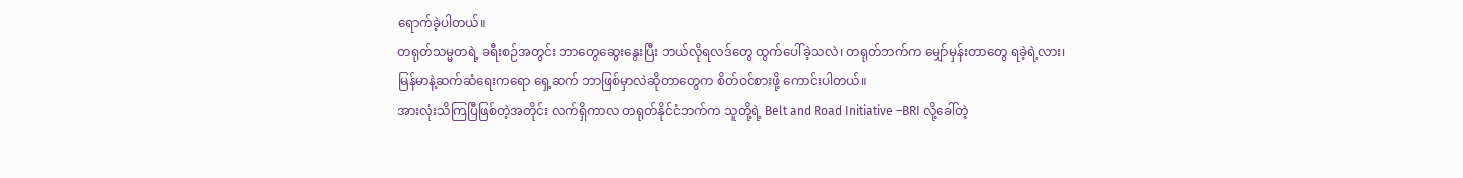ရောက်ခဲ့ပါတယ်။
တရုတ်သမ္မတရဲ့ ခရီးစဉ်အတွင်း ဘာတွေဆွေးနွေးပြီး ဘယ်လိုရလဒ်တွေ ထွက်ပေါ်ခဲ့သလဲ၊ တရုတ်ဘက်က မျှော်မှန်းတာတွေ ရခဲ့ရဲ့လား၊ မြန်မာနဲ့ဆက်ဆံရေးကရော ရှေ့ဆက် ဘာဖြစ်မှာလဲဆိုတာတွေက စိတ်ဝင်စားဖို့ ကောင်းပါတယ်။
အားလုံးသိကြပြီဖြစ်တဲ့အတိုင်း လက်ရှိကာလ တရုတ်နိုင်ငံဘက်က သူတို့ရဲ့ Belt and Road Initiative –BRI လို့ခေါ်တဲ့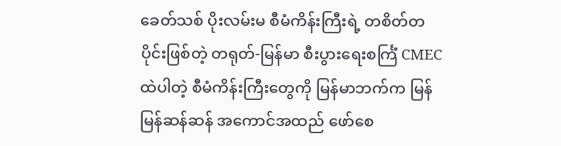ခေတ်သစ် ပိုးလမ်းမ စီမံကိန်းကြီးရဲ့ တစိတ်တပိုင်းဖြစ်တဲ့ တရုတ်-မြန်မာ စီးပွားရေးစင်္ကြံ CMEC ထဲပါတဲ့ စီမံကိန်းကြီးတွေကို မြန်မာဘက်က မြန်မြန်ဆန်ဆန် အကောင်အထည် ဖော်စေ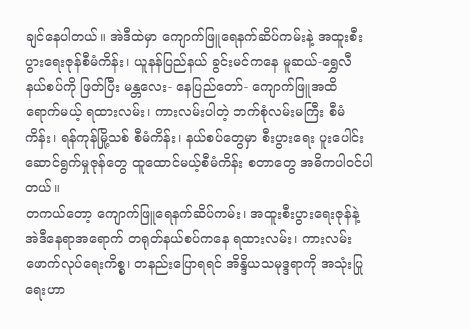ချင်နေပါတယ်။ အဲဒီထဲမှာ ကျောက်ဖြူရေနက်ဆိပ်ကမ်းနဲ့ အထူးစီးပွားရေးဇုန်စီမံကိန်း၊ ယူနန်ပြည်နယ် ခွင်းမင်ကနေ မူဆယ်-ရွှေလီ နယ်စပ်ကို ဖြတ်ပြီး မန္တလေး- နေပြည်တော်- ကျောက်ဖြူအထိ ရောက်မယ့် ရထားလမ်း၊ ကားလမ်းပါတဲ့ ဘက်စုံလမ်းမကြီး စီမံကိန်း၊ ရန်ကုန်မြို့သစ် စီမံကိန်း၊ နယ်စပ်တွေမှာ စီးပွားရေး ပူးပေါင်းဆောင်ရွက်မှုဇုန်တွေ ထူထောင်မယ့်စီမံကိန်း စတာတွေ အဓိကပါဝင်ပါတယ်။
တကယ်တော့ ကျောက်ဖြူရေနက်ဆိပ်ကမ်း၊ အထူးစီးပွားရေးဇုန်နဲ့ အဲဒီနေရာအရောက် တရုတ်နယ်စပ်ကနေ ရထားလမ်း၊ ကားလမ်း ဖောက်လုပ်ရေးကိစ္စ၊ တနည်းပြောရရင် အိန္ဒိယသမုဒ္ဒရာကို အသုံးပြုရေးဟာ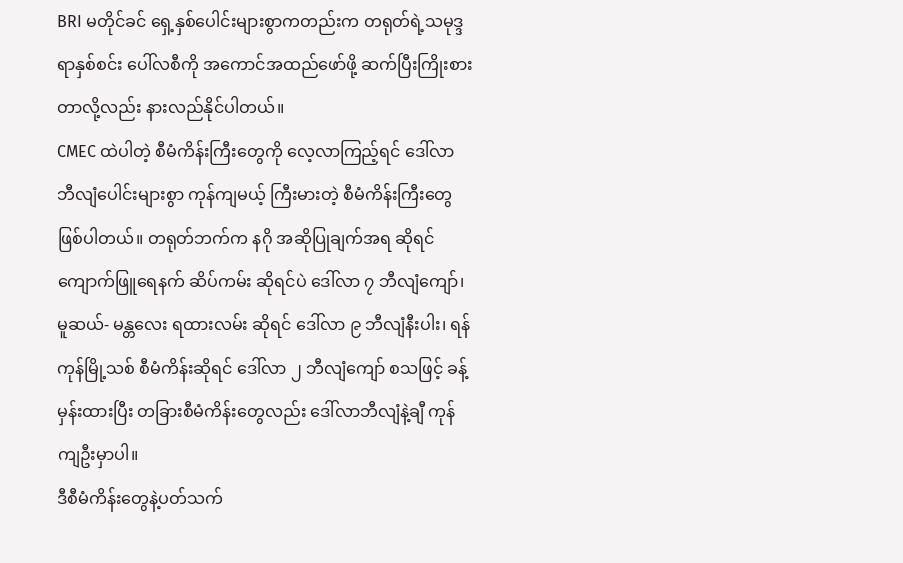BRI မတိုင်ခင် ရှေ့နှစ်ပေါင်းများစွာကတည်းက တရုတ်ရဲ့သမုဒ္ဒရာနှစ်စင်း ပေါ်လစီကို အကောင်အထည်ဖော်ဖို့ ဆက်ပြီးကြိုးစားတာလို့လည်း နားလည်နိုင်ပါတယ်။
CMEC ထဲပါတဲ့ စီမံကိန်းကြီးတွေကို လေ့လာကြည့်ရင် ဒေါ်လာ ဘီလျံပေါင်းများစွာ ကုန်ကျမယ့် ကြီးမားတဲ့ စီမံကိန်းကြီးတွေ ဖြစ်ပါတယ်။ တရုတ်ဘက်က နဂို အဆိုပြုချက်အရ ဆိုရင် ကျောက်ဖြူရေနက် ဆိပ်ကမ်း ဆိုရင်ပဲ ဒေါ်လာ ၇ ဘီလျံကျော်၊ မူဆယ်- မန္တလေး ရထားလမ်း ဆိုရင် ဒေါ်လာ ၉ ဘီလျံနီးပါး၊ ရန်ကုန်မြို့သစ် စီမံကိန်းဆိုရင် ဒေါ်လာ ၂ ဘီလျံကျော် စသဖြင့် ခန့်မှန်းထားပြီး တခြားစီမံကိန်းတွေလည်း ဒေါ်လာဘီလျံနဲ့ချီ ကုန်ကျဦးမှာပါ။
ဒီစီမံကိန်းတွေနဲ့ပတ်သက်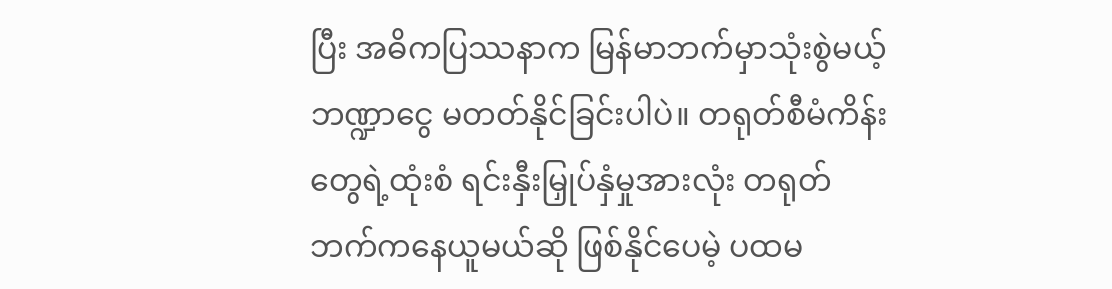ပြီး အဓိကပြဿနာက မြန်မာဘက်မှာသုံးစွဲမယ့် ဘဏ္ဍာငွေ မတတ်နိုင်ခြင်းပါပဲ။ တရုတ်စီမံကိန်းတွေရဲ့ထုံးစံ ရင်းနှီးမြှုပ်နှံမှုအားလုံး တရုတ်ဘက်ကနေယူမယ်ဆို ဖြစ်နိုင်ပေမဲ့ ပထမ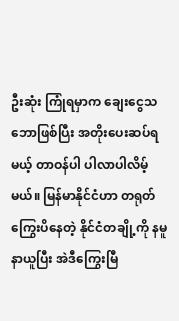ဦးဆုံး ကြုံရမှာက ချေးငွေသဘောဖြစ်ပြီး အတိုးပေးဆပ်ရမယ့် တာဝန်ပါ ပါလာပါလိမ့်မယ်။ မြန်မာနိုင်ငံဟာ တရုတ်ကြွေးပိနေတဲ့ နိုင်ငံတချို့ကို နမူနာယူပြီး အဲဒီကြွေးမြီ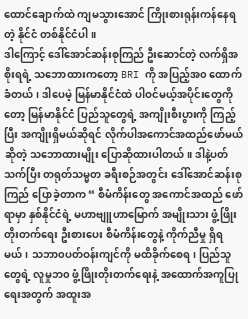ထောင်ချောက်ထဲ ကျမသွားအောင် ကြိုးစားရုန်းကန်နေရတဲ့ နိုင်ငံ တစ်နိုင်ငံပါ။
ဒါကြောင့် ဒေါ်အောင်ဆန်းစုကြည် ဦးဆောင်တဲ့ လက်ရှိအစိုးရရဲ့ သဘောထားကတော့ BRI ကို အပြည့်အ၀ ထောက်ခံတယ်၊ ဒါပေမဲ့ မြန်မာနိုင်ငံထဲ ပါဝင်မယ့်အပိုင်းတွေကိုတော့ မြန်မာနိုင်ငံ ပြည်သူတွေရဲ့ အကျိုးစီးပွားကို ကြည့်ပြီး အကျိုးရှိမယ်ဆိုရင် လိုက်ပါအကောင်အထည်ဖော်မယ်ဆိုတဲ့ သဘောထားမျိုး ပြောဆိုထားပါတယ်။ ဒါနဲ့ပတ်သက်ပြီး တရုတ်သမ္မတ ခရီးစဉ်အတွင်း ဒေါ်အောင်ဆန်းစုကြည် ပြောခဲ့တာက “ စီမံကိန်းတွေ အကောင်အထည် ဖော်ရာမှာ နှစ်နိုင်ငံရဲ့ မဟာဗျူဟာမြောက် အမျိုးသား ဖွံ့ဖြိုးတိုးတက်ရေး ဦးစားပေး စီမံကိန်းတွေနဲ့ ကိုက်ညီမှု ရှိရမယ်၊ သဘာ၀ပတ်ဝန်းကျင်ကို မထိခိုက်စေရ၊ ပြည်သူတွေရဲ့ လူမှုဘ၀ ဖွံ့ဖြိုးတိုးတက်ရေးနဲ့ အထောက်အကူပြုရေးအတွက် အထူးအ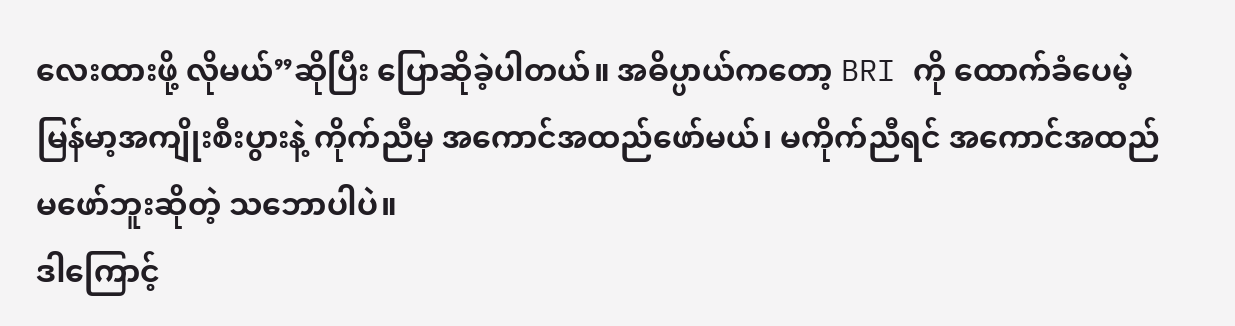လေးထားဖို့ လိုမယ်”ဆိုပြီး ပြောဆိုခဲ့ပါတယ်။ အဓိပ္ပာယ်ကတော့ BRI ကို ထောက်ခံပေမဲ့ မြန်မာ့အကျိုးစီးပွားနဲ့ ကိုက်ညီမှ အကောင်အထည်ဖော်မယ်၊ မကိုက်ညီရင် အကောင်အထည် မဖော်ဘူးဆိုတဲ့ သဘောပါပဲ။
ဒါကြောင့်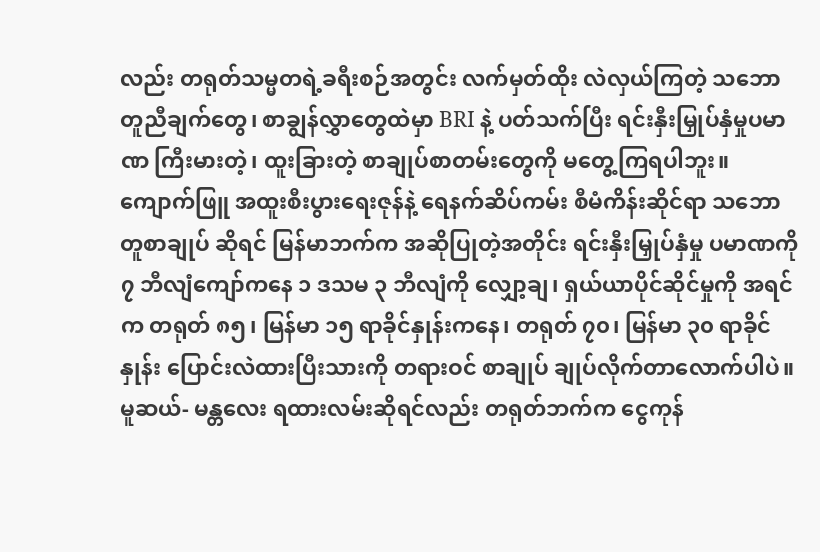လည်း တရုတ်သမ္မတရဲ့ခရီးစဉ်အတွင်း လက်မှတ်ထိုး လဲလှယ်ကြတဲ့ သဘောတူညီချက်တွေ၊ စာချွန်လွှာတွေထဲမှာ BRI နဲ့ ပတ်သက်ပြီး ရင်းနှီးမြှုပ်နှံမှုပမာဏ ကြီးမားတဲ့၊ ထူးခြားတဲ့ စာချုပ်စာတမ်းတွေကို မတွေ့ကြရပါဘူး။ ကျောက်ဖြူ အထူးစီးပွားရေးဇုန်နဲ့ ရေနက်ဆိပ်ကမ်း စီမံကိန်းဆိုင်ရာ သဘောတူစာချုပ် ဆိုရင် မြန်မာဘက်က အဆိုပြုတဲ့အတိုင်း ရင်းနှီးမြှုပ်နှံမှု ပမာဏကို ၇ ဘီလျံကျော်ကနေ ၁ ဒသမ ၃ ဘီလျံကို လျှော့ချ၊ ရှယ်ယာပိုင်ဆိုင်မှုကို အရင်က တရုတ် ၈၅၊ မြန်မာ ၁၅ ရာခိုင်နှုန်းကနေ၊ တရုတ် ၇၀၊ မြန်မာ ၃၀ ရာခိုင်နှုန်း ပြောင်းလဲထားပြီးသားကို တရားဝင် စာချုပ် ချုပ်လိုက်တာလောက်ပါပဲ။
မူဆယ်- မန္တလေး ရထားလမ်းဆိုရင်လည်း တရုတ်ဘက်က ငွေကုန်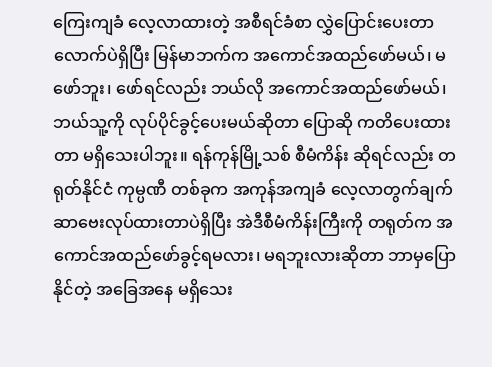ကြေးကျခံ လေ့လာထားတဲ့ အစီရင်ခံစာ လွှဲပြောင်းပေးတာလောက်ပဲရှိပြီး မြန်မာဘက်က အကောင်အထည်ဖော်မယ်၊ မဖော်ဘူး၊ ဖော်ရင်လည်း ဘယ်လို အကောင်အထည်ဖော်မယ်၊ ဘယ်သူ့ကို လုပ်ပိုင်ခွင့်ပေးမယ်ဆိုတာ ပြောဆို ကတိပေးထားတာ မရှိသေးပါဘူး။ ရန်ကုန်မြို့သစ် စီမံကိန်း ဆိုရင်လည်း တရုတ်နိုင်ငံ ကုမ္ပဏီ တစ်ခုက အကုန်အကျခံ လေ့လာတွက်ချက် ဆာဗေးလုပ်ထားတာပဲရှိပြီး အဲဒီစီမံကိန်းကြီးကို တရုတ်က အကောင်အထည်ဖော်ခွင့်ရမလား၊ မရဘူးလားဆိုတာ ဘာမှပြောနိုင်တဲ့ အခြေအနေ မရှိသေး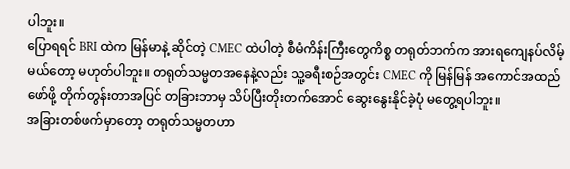ပါဘူး။
ပြောရရင် BRI ထဲက မြန်မာနဲ့ ဆိုင်တဲ့ CMEC ထဲပါတဲ့ စီမံကိန်းကြီးတွေကိစ္စ တရုတ်ဘက်က အားရကျေနပ်လိမ့်မယ်တော့ မဟုတ်ပါဘူး။ တရုတ်သမ္မတအနေနဲ့လည်း သူ့ခရီးစဉ်အတွင်း CMEC ကို မြန်မြန် အကောင်အထည်ဖော်ဖို့ တိုက်တွန်းတာအပြင် တခြားဘာမှ သိပ်ပြီးတိုးတက်အောင် ဆွေးနွေးနိုင်ခဲ့ပုံ မတွေ့ရပါဘူး။
အခြားတစ်ဖက်မှာတော့ တရုတ်သမ္မတဟာ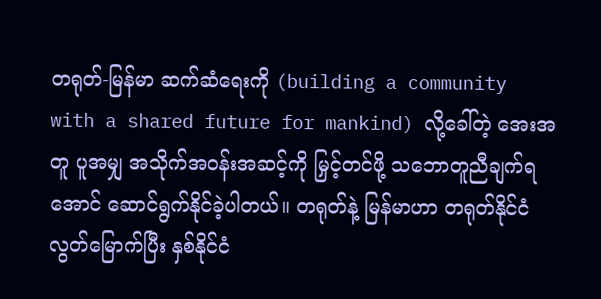တရုတ်-မြန်မာ ဆက်ဆံရေးကို (building a community with a shared future for mankind) လို့ခေါ်တဲ့ အေးအတူ ပူအမျှ အသိုက်အဝန်းအဆင့်ကို မြှင့်တင်ဖို့ သဘောတူညီချက်ရအောင် ဆောင်ရွက်နိုင်ခဲ့ပါတယ်။ တရုတ်နဲ့ မြန်မာဟာ တရုတ်နိုင်ငံလွတ်မြောက်ပြီး နှစ်နိုင်ငံ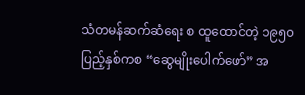သံတမန်ဆက်ဆံရေး စ ထူထောင်တဲ့ ၁၉၅၀ ပြည့်နှစ်ကစ “ဆွေမျိုးပေါက်ဖော်” အ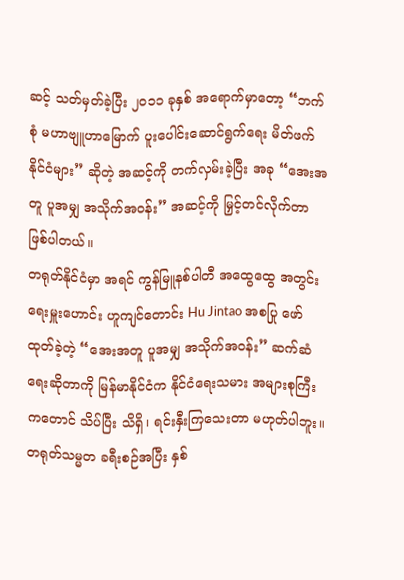ဆင့် သတ်မှတ်ခဲ့ပြီး ၂၀၁၁ ခုနှစ် အရောက်မှာတော့ “ဘက်စုံ မဟာဗျူဟာမြောက် ပူးပေါင်းဆောင်ရွက်ရေး မိတ်ဖက်နိုင်ငံများ” ဆိုတဲ့ အဆင့်ကို တက်လှမ်းခဲ့ပြီး အခု “အေးအတူ ပူအမျှ အသိုက်အဝန်း” အဆင့်ကို မြှင့်တင်လိုက်တာ ဖြစ်ပါတယ်။
တရုတ်နိုင်ငံမှာ အရင် ကွန်မြူနစ်ပါတီ အထွေထွေ အတွင်းရေးမှူးဟောင်း ဟူကျင်တောင်း Hu Jintao အစပြု ဖော်ထုတ်ခဲ့တဲ့ “အေးအတူ ပူအမျှ အသိုက်အဝန်း” ဆက်ဆံရေးဆိုတာကို မြန်မာနိုင်ငံက နိုင်ငံရေးသမား အများစုကြီးကတောင် သိပ်ပြီး သိရှိ၊ ရင်းနှီးကြသေးတာ မဟုတ်ပါဘူး။ တရုတ်သမ္မတ ခရီးစဉ်အပြီး နှစ်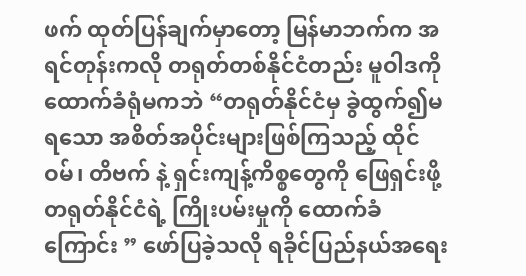ဖက် ထုတ်ပြန်ချက်မှာတော့ မြန်မာဘက်က အရင်တုန်းကလို တရုတ်တစ်နိုင်ငံတည်း မူဝါဒကို ထောက်ခံရုံမကဘဲ “တရုတ်နိုင်ငံမှ ခွဲထွက်၍မရသော အစိတ်အပိုင်းများဖြစ်ကြသည့် ထိုင်ဝမ်၊ တိဗက် နဲ့ ရှင်းကျန့်ကိစ္စတွေကို ဖြေရှင်းဖို့ တရုတ်နိုင်ငံရဲ့ ကြိုးပမ်းမှုကို ထောက်ခံကြောင်း ” ဖော်ပြခဲ့သလို ရခိုင်ပြည်နယ်အရေး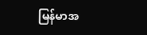မြန်မာအ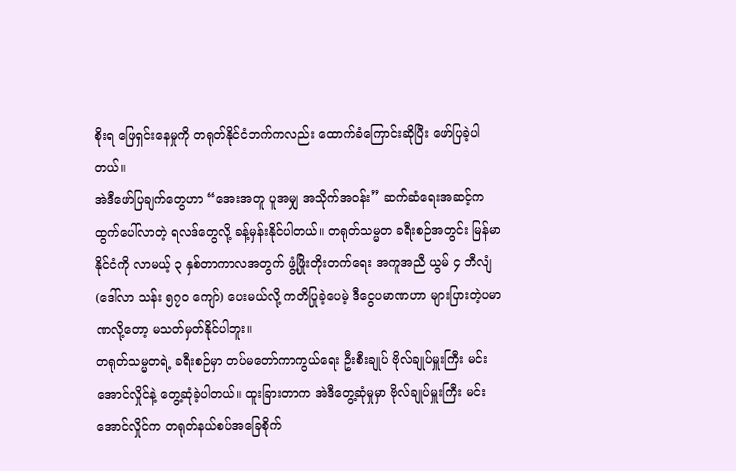စိုးရ ဖြေရှင်းနေမှုကို တရုတ်နိုင်ငံဘက်ကလည်း ထောက်ခံကြောင်းဆိုပြီး ဖော်ပြခဲ့ပါတယ်။
အဲဒီဖော်ပြချက်တွေဟာ “အေးအတူ ပူအမျှ အသိုက်အဝန်း” ဆက်ဆံရေးအဆင့်က ထွက်ပေါ်လာတဲ့ ရလဒ်တွေလို့ ခန့်မှန်းနိုင်ပါတယ်။ တရုတ်သမ္မတ ခရီးစဉ်အတွင်း မြန်မာနိုင်ငံကို လာမယ့် ၃ နှစ်တာကာလအတွက် ဖွံ့ဖြိုးတိုးတက်ရေး အကူအညီ ယွမ် ၄ ဘီလျံ (ဒေါ်လာ သန်း ၅၇၀ ကျော်) ပေးမယ်လို့ ကတိပြုခဲ့ပေမဲ့ ဒီငွေပမာဏဟာ များပြားတဲ့ပမာဏလို့တော့ မသတ်မှတ်နိုင်ပါဘူး။
တရုတ်သမ္မတရဲ့ ခရီးစဉ်မှာ တပ်မတော်ကာကွယ်ရေး ဦးစီးချုပ် ဗိုလ်ချုပ်မှူးကြီး မင်းအောင်လှိုင်နဲ့ တွေ့ဆုံခဲ့ပါတယ်။ ထူးခြားတာက အဲဒီတွေ့ဆုံမှုမှာ ဗိုလ်ချုပ်မှူးကြီး မင်းအောင်လှိုင်က တရုတ်နယ်စပ်အခြေစိုက်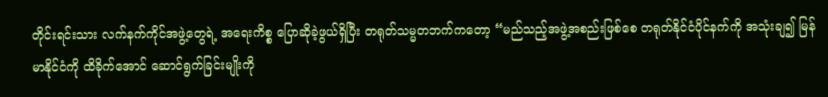တိုင်းရင်းသား လက်နက်ကိုင်အဖွဲ့တွေရဲ့ အရေးကိစ္စ ပြောဆိုခဲ့ဖွယ်ရှိပြီး တရုတ်သမ္မတဘက်ကတော့ “မည်သည့်အဖွဲ့အစည်းဖြစ်စေ တရုတ်နိုင်ငံပိုင်နက်ကို အသုံးချ၍ မြန်မာနိုင်ငံကို ထိခိုက်အောင် ဆောင်ရွက်ခြင်းမျိုးကို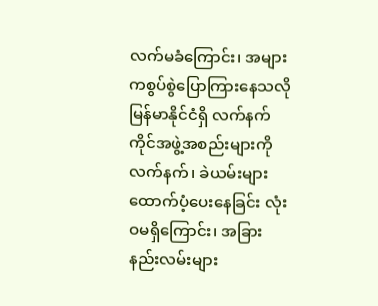လက်မခံကြောင်း၊ အများကစွပ်စွဲပြောကြားနေသလို မြန်မာနိုင်ငံရှိ လက်နက်ကိုင်အဖွဲ့အစည်းများကို လက်နက်၊ ခဲယမ်းများ ထောက်ပံ့ပေးနေခြင်း လုံးဝမရှိကြောင်း၊ အခြားနည်းလမ်းများ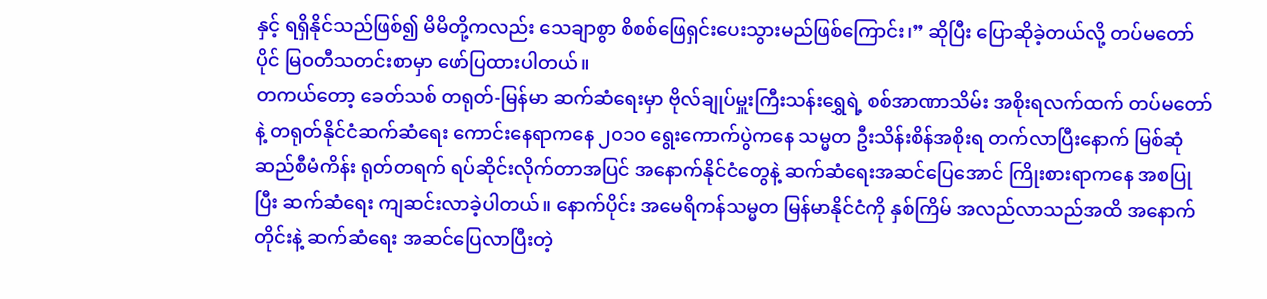နှင့် ရရှိနိုင်သည်ဖြစ်၍ မိမိတို့ကလည်း သေချာစွာ စိစစ်ဖြေရှင်းပေးသွားမည်ဖြစ်ကြောင်း၊” ဆိုပြီး ပြောဆိုခဲ့တယ်လို့ တပ်မတော်ပိုင် မြဝတီသတင်းစာမှာ ဖော်ပြထားပါတယ်။
တကယ်တော့ ခေတ်သစ် တရုတ်-မြန်မာ ဆက်ဆံရေးမှာ ဗိုလ်ချုပ်မှူးကြီးသန်းရွှေရဲ့ စစ်အာဏာသိမ်း အစိုးရလက်ထက် တပ်မတော်နဲ့ တရုတ်နိုင်ငံဆက်ဆံရေး ကောင်းနေရာကနေ ၂၀၁၀ ရွေးကောက်ပွဲကနေ သမ္မတ ဦးသိန်းစိန်အစိုးရ တက်လာပြီးနောက် မြစ်ဆုံဆည်စီမံကိန်း ရုတ်တရက် ရပ်ဆိုင်းလိုက်တာအပြင် အနောက်နိုင်ငံတွေနဲ့ ဆက်ဆံရေးအဆင်ပြေအောင် ကြိုးစားရာကနေ အစပြုပြီး ဆက်ဆံရေး ကျဆင်းလာခဲ့ပါတယ်။ နောက်ပိုင်း အမေရိကန်သမ္မတ မြန်မာနိုင်ငံကို နှစ်ကြိမ် အလည်လာသည်အထိ အနောက်တိုင်းနဲ့ ဆက်ဆံရေး အဆင်ပြေလာပြီးတဲ့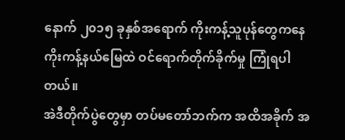နောက် ၂၀၁၅ ခုနှစ်အရောက် ကိုးကန့်သူပုန်တွေကနေ ကိုးကန့်နယ်မြေထဲ ဝင်ရောက်တိုက်ခိုက်မှု ကြုံရပါတယ်။
အဲဒီတိုက်ပွဲတွေမှာ တပ်မတော်ဘက်က အထိအခိုက် အ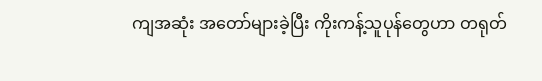ကျအဆုံး အတော်များခဲ့ပြီး ကိုးကန့်သူပုန်တွေဟာ တရုတ်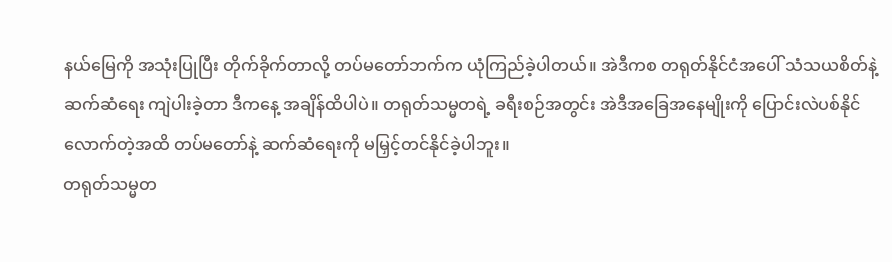နယ်မြေကို အသုံးပြုပြီး တိုက်ခိုက်တာလို့ တပ်မတော်ဘက်က ယုံကြည်ခဲ့ပါတယ်။ အဲဒီကစ တရုတ်နိုင်ငံအပေါ် သံသယစိတ်နဲ့ ဆက်ဆံရေး ကျဲပါးခဲ့တာ ဒီကနေ့ အချိန်ထိပါပဲ။ တရုတ်သမ္မတရဲ့ ခရီးစဉ်အတွင်း အဲဒီအခြေအနေမျိုးကို ပြောင်းလဲပစ်နိုင်လောက်တဲ့အထိ တပ်မတော်နဲ့ ဆက်ဆံရေးကို မမြှင့်တင်နိုင်ခဲ့ပါဘူး။
တရုတ်သမ္မတ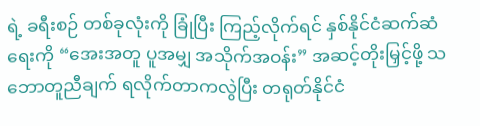ရဲ့ ခရီးစဉ် တစ်ခုလုံးကို ခြုံပြီး ကြည့်လိုက်ရင် နှစ်နိုင်ငံဆက်ဆံရေးကို “အေးအတူ ပူအမျှ အသိုက်အဝန်း” အဆင့်တိုးမြှင့်ဖို့ သဘောတူညီချက် ရလိုက်တာကလွဲပြီး တရုတ်နိုင်ငံ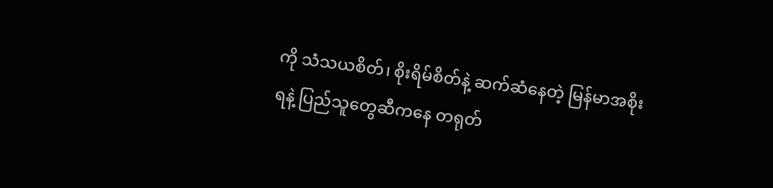ကို သံသယစိတ်၊ စိုးရိမ်စိတ်နဲ့ ဆက်ဆံနေတဲ့ မြန်မာအစိုးရနဲ့ ပြည်သူတွေဆီကနေ တရုတ်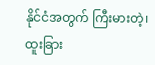နိုင်ငံအတွက် ကြီးမားတဲ့၊ ထူးခြား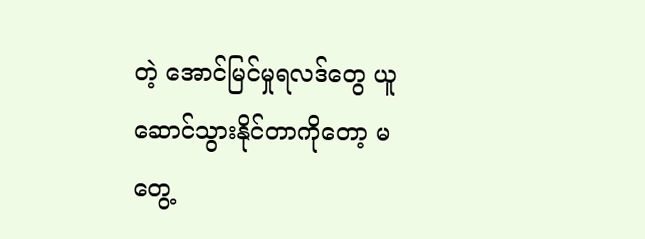တဲ့ အောင်မြင်မှုရလဒ်တွေ ယူဆောင်သွားနိုင်တာကိုတော့ မတွေ့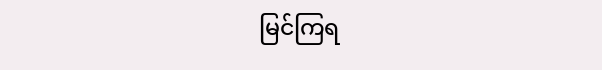မြင်ကြရ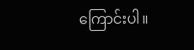ကြောင်းပါ။